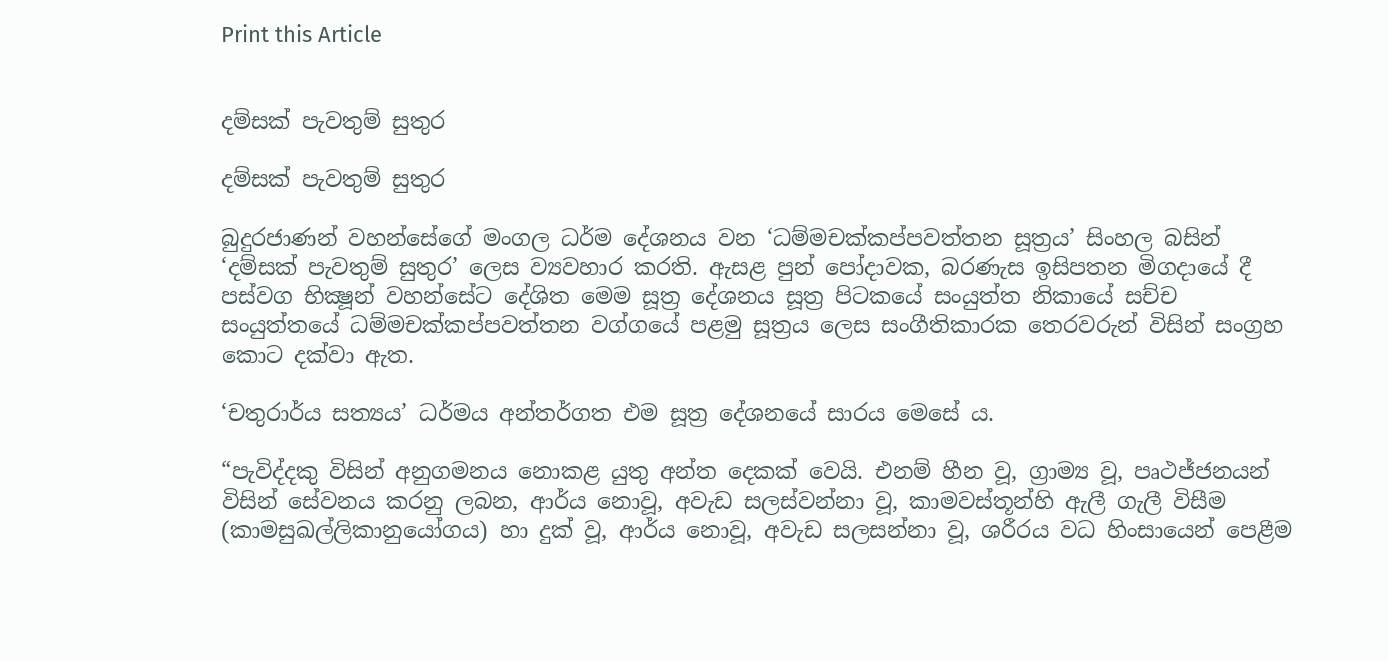Print this Article


දම්සක් පැවතුම් සුතුර

දම්සක් පැවතුම් සුතුර

බුදුරජාණන් වහන්සේගේ මංගල ධර්ම දේශනය වන ‘ධම්මචක්කප්පවත්තන සූත්‍රය’ සිංහල බසින් ‘දම්සක් පැවතුම් සුතුර’ ලෙස ව්‍යවහාර කරති. ඇසළ පුන් පෝදාවක, බරණැස ඉසිපතන මිගදායේ දී පස්වග භික්‍ෂූන් වහන්සේට දේශිත මෙම සූත්‍ර දේශනය සූත්‍ර පිටකයේ සංයුත්ත නිකායේ සච්ච සංයුත්තයේ ධම්මචක්කප්පවත්තන වග්ගයේ පළමු සූත්‍රය ලෙස සංගීතිකාරක තෙරවරුන් විසින් සංග්‍රහ කොට දක්වා ඇත.

‘චතුරාර්ය සත්‍යය’ ධර්මය අන්තර්ගත එම සූත්‍ර දේශනයේ සාරය මෙසේ ය.

“පැවිද්දකු විසින් අනුගමනය නොකළ යුතු අන්ත දෙකක් වෙයි. එනම් හීන වූ, ග්‍රාම්‍ය වූ, පෘථජ්ජනයන් විසින් සේවනය කරනු ලබන, ආර්ය නොවූ, අවැඩ සලස්වන්නා වූ, කාමවස්තූන්හි ඇලී ගැලී විසීම (කාමසුඛල්ලිකානුයෝගය) හා දුක් වූ, ආර්ය නොවූ, අවැඩ සලසන්නා වූ, ශරීරය වධ හිංසායෙන් පෙළීම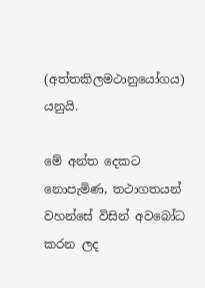(අත්තකිලමථානුයෝගය) යනුයි.

මේ අන්ත දෙකට නොපැමිණ, තථාගතයන් වහන්සේ විසින් අවබෝධ කරන ලද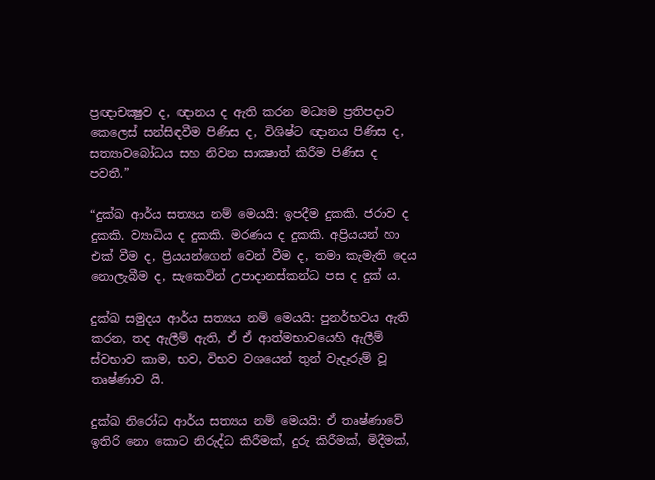ප්‍රඥාචක්‍ෂුව ද, ඥානය ද ඇති කරන මධ්‍යම ප්‍රතිපදාව කෙලෙස් සන්සිඳවීම පිණිස ද, විශිෂ්ට ඥානය පිණිස ද, සත්‍යාවබෝධය සහ නිවන සාක්‍ෂාත් කිරීම පිණිස ද පවතී.”

“දුක්‍ඛ ආර්ය සත්‍යය නම් මෙයයි: ඉපදීම දුකකි. ජරාව ද දුකකි. ව්‍යාධිය ද දුකකි. මරණය ද දුකකි. අප්‍රියයන් හා එක් වීම ද, ප්‍රියයන්ගෙන් වෙන් වීම ද, තමා කැමැති දෙය නොලැබීම ද, සැකෙවින් උපාදානස්කන්ධ පස ද දුක් ය.

දුක්‍ඛ සමුදය ආර්ය සත්‍යය නම් මෙයයි: පුනර්භවය ඇති කරන, තද ඇලීම් ඇති, ඒ ඒ ආත්මභාවයෙහි ඇලීම් ස්වභාව කාම, භව, විභව වශයෙන් තුන් වැදෑරුම් වූ තෘෂ්ණාව යි.

දුක්‍ඛ නිරෝධ ආර්ය සත්‍යය නම් මෙයයි: ඒ තෘෂ්ණාවේ ඉතිරි නො කොට නිරුද්ධ කිරීමක්, දුරු කිරීමක්, මිදීමක්,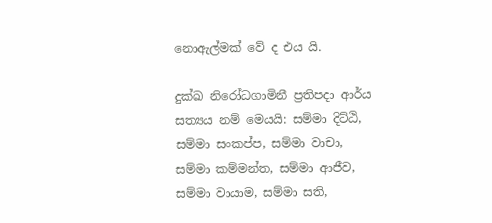නොඇල්මක් වේ ද එය යි.

දුක්‍ඛ නිරෝධගාමිනී ප්‍රතිපදා ආර්ය සත්‍යය නම් මෙයයි: සම්මා දිට්ඨි, සම්මා සංකප්ප, සම්මා වාචා, සම්මා කම්මන්ත, සම්මා ආජීව, සම්මා වායාම, සම්මා සති,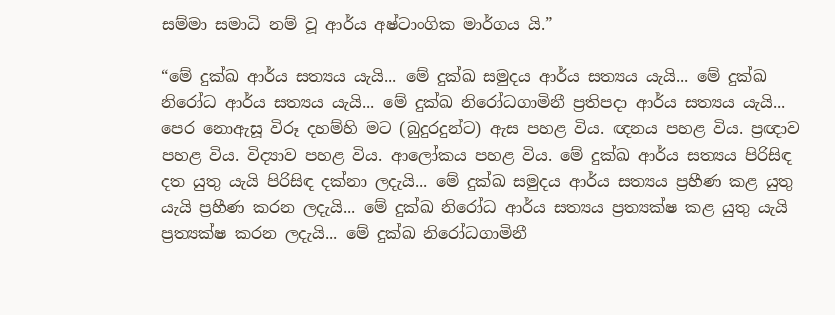සම්මා සමාධි නම් වූ ආර්ය අෂ්ටාංගික මාර්ගය යි.”

“මේ දුක්‍ඛ ආර්ය සත්‍යය යැයි... මේ දුක්‍ඛ සමුදය ආර්ය සත්‍යය යැයි... මේ දුක්‍ඛ නිරෝධ ආර්ය සත්‍යය යැයි... මේ දුක්‍ඛ නිරෝධගාමිනී ප්‍රතිපදා ආර්ය සත්‍යය යැයි... පෙර නොඇසූ විරූ දහම්හි මට (බුදුරදුන්ට) ඇස පහළ විය. ඥනය පහළ විය. ප්‍රඥාව පහළ විය. විද්‍යාව පහළ විය. ආලෝකය පහළ විය. මේ දුක්‍ඛ ආර්ය සත්‍යය පිරිසිඳ දත යුතු යැයි පිරිසිඳ දක්නා ලදැයි... මේ දුක්‍ඛ සමුදය ආර්ය සත්‍යය ප්‍රහීණ කළ යුතු යැයි ප්‍රහීණ කරන ලදැයි... මේ දුක්‍ඛ නිරෝධ ආර්ය සත්‍යය ප්‍රත්‍යක්ෂ කළ යුතු යැයි ප්‍රත්‍යක්ෂ කරන ලදැයි... මේ දුක්‍ඛ නිරෝධගාමිනී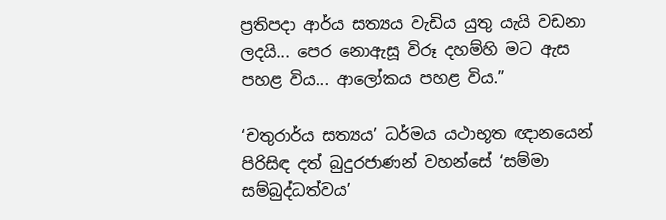ප්‍රතිපදා ආර්ය සත්‍යය වැඩිය යුතු යැයි වඩනා ලදයි... පෙර නොඇසූ විරූ දහම්හි මට ඇස පහළ විය... ආලෝකය පහළ විය.”

‘චතුරාර්ය සත්‍යය’ ධර්මය යථාභූත ඥානයෙන් පිරිසිඳ දත් බුදුරජාණන් වහන්සේ ‘සම්මා සම්බුද්ධත්වය’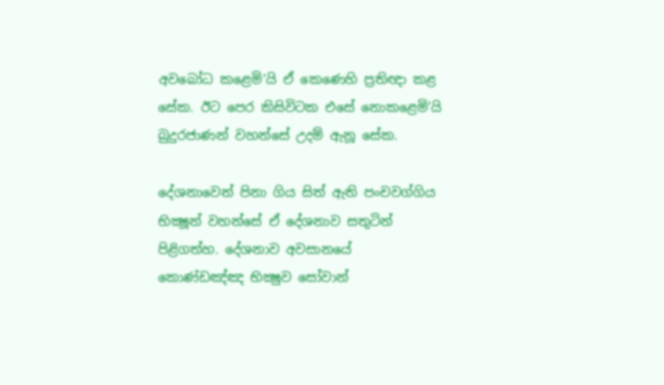අවබෝධ කළෙමි’යි ඒ කෙණෙහි ප්‍රතිඥා කළ සේක. ඊට පෙර කිසිවිටක එසේ නොකළෙමි'යි බුදුරජාණන් වහන්සේ උදම් ඇනූ සේක.

දේශනාවෙන් පිනා ගිය සිත් ඇති පංචවග්ගිය භික්‍ෂූන් වහන්සේ ඒ දේශනාව සතුටින් පිළිගත්හ. දේශනාව අවසානයේ කොණ්ඩඤ්ඤ භික්‍ෂුව සෝවාන්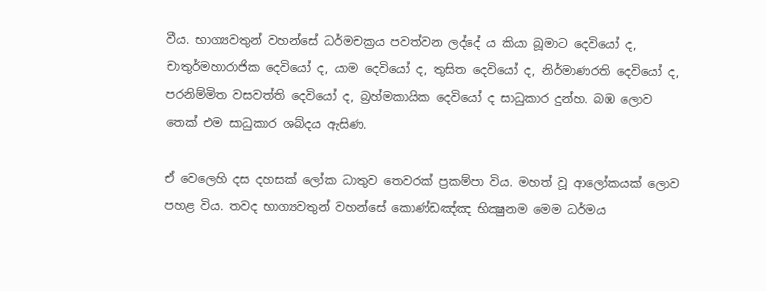වීය. භාග්‍යවතුන් වහන්සේ ධර්මචක්‍රය පවත්වන ලද්දේ ය කියා බූමාට දෙවියෝ ද, චාතුර්මහාරාජික දෙවියෝ ද, යාම දෙවියෝ ද, තුසිත දෙවියෝ ද, නිර්මාණරති දෙවියෝ ද, පරනිම්මිත වසවත්ති දෙවියෝ ද, බ්‍රහ්මකායික දෙවියෝ ද සාධුකාර දුන්හ. බඹ ලොව තෙක් එම සාධුකාර ශබ්දය ඇසිණ.

ඒ වෙලෙහි දස දහසක් ලෝක ධාතුව තෙවරක් ප්‍රකම්පා විය. මහත් වූ ආලෝකයක් ලොව පහළ විය. තවද භාග්‍යවතුන් වහන්සේ කොණ්ඩඤ්ඤ භික්‍ෂුනම මෙම ධර්මය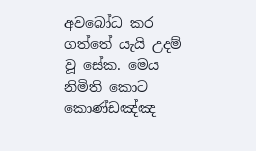අවබෝධ කර ගත්තේ යැයි උදම් වූ සේක. මෙය නිමිති කොට කොණ්ඩඤ්ඤ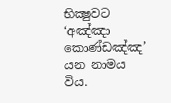භික්‍ෂුවට ‘අඤ්ඤා කොණ්ඩඤ්ඤ’ යන නාමය විය.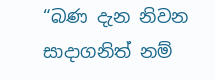“බණ දැන නිවන සාදාගනිත් නම්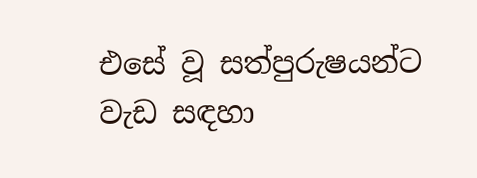එසේ වූ සත්පුරුෂයන්ට වැඩ සඳහා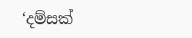‘දම්සක්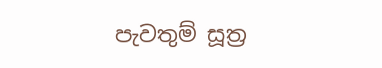පැවතුම් සූත්‍ර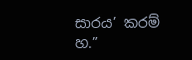සාරය’ කරම් හ.”